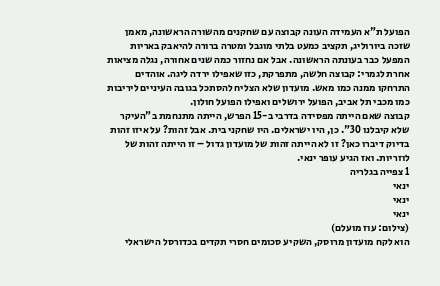הפועל ת"א העמידה העונה קבוצה עם שחקנים מהשורה הראשונה, מאמן שזכה ביורוליג, תקציב כמעט בלתי מוגבל ומטרה ברורה להיאבק באריות המפעל כבר בעונתה הראשונה. אבל אם נחזור כמה שנים אחורה, נגלה מציאות אחרת לגמרי: קבוצה חלשה, מתפרקת, כזו שאפילו ירדה ליגה. אוהדים התרחקו ממנה כמו מאש. מועדון שלא הצליח להסתכל בגובה העיניים ליריבות כמו מכבי תל אביב, הפועל ירושלים ואפילו הפועל חולון.
קבוצה שאם הייתה מפסידה בדרבי ב-15 הפרש, הייתה מתנחמת ב"העיקר שלא קיבלנו 30". כן, היו ישראלים. היו שחקני בית. אבל זהות? על איזו זהות בדיוק דיברו כאן? זו לא הייתה זהות של מועדון גדול – זו הייתה זהות של לוזריות. ואז הגיע עופר ינאי.
1 צפייה בגלריה
ינאי
ינאי
ינאי
(צילום: עוז מועלם)
הוא לקח מועדון מרוסק, השקיע סכומים חסרי תקדים בכדורסל הישראלי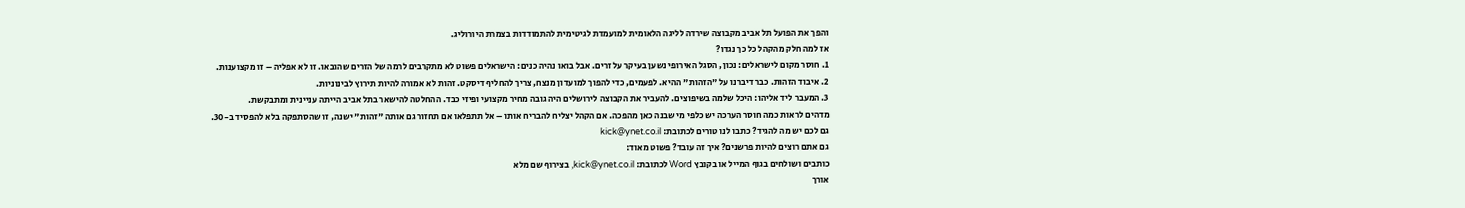והפך את הפועל תל אביב מקבוצה שירדה לליגה הלאומית למועמדת לגיטימית להתמודדות בצמרת היורוליג.
אז למה חלק מהקהל כל כך נגדו?
1. חוסר מקום לישראלים: נכון, הסגל האירופי נשען בעיקר על זרים. אבל בואו נהיה כנים: הישראלים פשוט לא מתקרבים לרמה של הזרים שהובאו. זו לא אפליה – זו מקצוענות.
2. איבוד הזהות. כבר דיברנו על "הזהות" ההיא. לפעמים, כדי להפוך למועדון מנצח, צריך להחליף דיסקט. זהות לא אמורה להיות תירוץ לבינוניות.
3. המעבר ליד אליהו: היכל שלמה בשיפוצים. להעביר את הקבוצה לירושלים היה גובה מחיר מקצועי ופיזי כבד. ההחלטה להישאר בתל אביב הייתה עניינית ומתבקשת.
מדהים לראות כמה חוסר הערכה יש כלפי מי שבנה כאן מהפכה. אם הקהל יצליח להבריח אותו – אל תתפלאו אם תחזור גם אותה "זהות" ישנה, זו שהסתפקה בלא להפסיד ב-30.
גם לכם יש מה להגיד? כתבו לנו טורים לכתובת: kick@ynet.co.il
גם אתם רוצים להיות פרשנים? איך זה עובד? פשוט מאוד:
כותבים ושולחים בגוף המייל או בקובץ Word לכתובת: kick@ynet.co.il, בצירוף שם מלא
אורך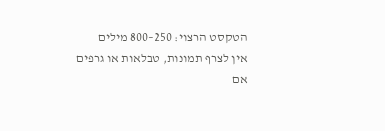הטקסט הרצוי: 250–800 מילים
אין לצרף תמונות, טבלאות או גרפים
אם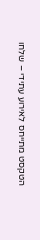הטקסט מתייחס לאירוע עתידי – שלחו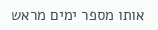אותו מספר ימים מראש